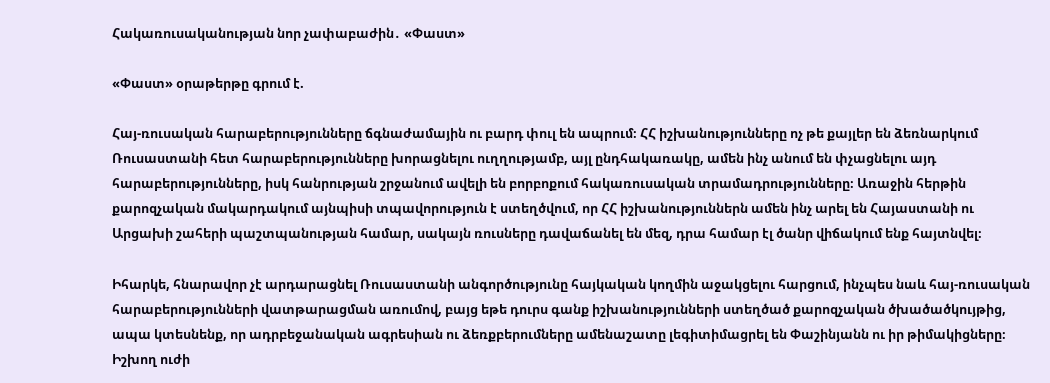Հակառուսականության նոր չափաբաժին․ «Փաստ»

«Փաստ» օրաթերթը գրում է.

Հայ-ռուսական հարաբերությունները ճգնաժամային ու բարդ փուլ են ապրում։ ՀՀ իշխանությունները ոչ թե քայլեր են ձեռնարկում Ռուսաստանի հետ հարաբերությունները խորացնելու ուղղությամբ, այլ ընդհակառակը, ամեն ինչ անում են փչացնելու այդ հարաբերությունները, իսկ հանրության շրջանում ավելի են բորբոքում հակառուսական տրամադրությունները։ Առաջին հերթին քարոզչական մակարդակում այնպիսի տպավորություն է ստեղծվում, որ ՀՀ իշխանություններն ամեն ինչ արել են Հայաստանի ու Արցախի շահերի պաշտպանության համար, սակայն ռուսները դավաճանել են մեզ, դրա համար էլ ծանր վիճակում ենք հայտնվել։

Իհարկե, հնարավոր չէ արդարացնել Ռուսաստանի անգործությունը հայկական կողմին աջակցելու հարցում, ինչպես նաև հայ-ռուսական հարաբերությունների վատթարացման առումով, բայց եթե դուրս գանք իշխանությունների ստեղծած քարոզչական ծխածածկույթից, ապա կտեսնենք, որ ադրբեջանական ագրեսիան ու ձեռքբերումները ամենաշատը լեգիտիմացրել են Փաշինյանն ու իր թիմակիցները։ Իշխող ուժի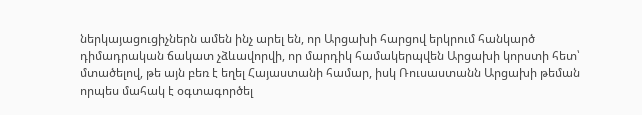ներկայացուցիչներն ամեն ինչ արել են, որ Արցախի հարցով երկրում հանկարծ դիմադրական ճակատ չձևավորվի, որ մարդիկ համակերպվեն Արցախի կորստի հետ՝ մտածելով, թե այն բեռ է եղել Հայաստանի համար, իսկ Ռուսաստանն Արցախի թեման որպես մահակ է օգտագործել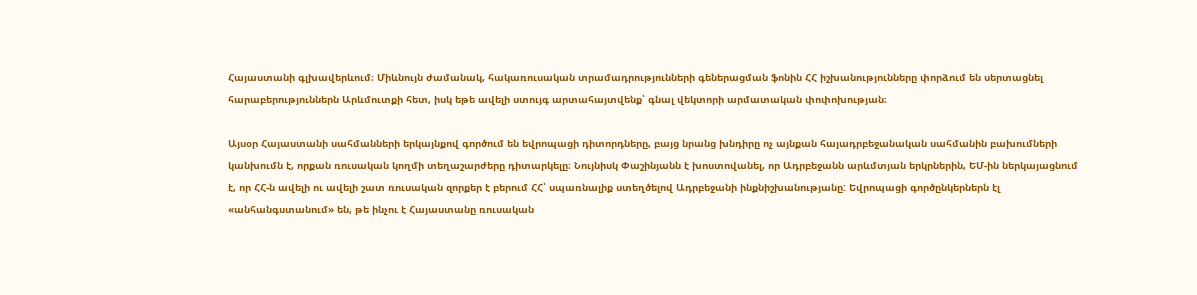Հայաստանի գլխավերևում։ Միևնույն ժամանակ, հակառուսական տրամադրությունների գեներացման ֆոնին ՀՀ իշխանությունները փորձում են սերտացնել հարաբերություններն Արևմուտքի հետ, իսկ եթե ավելի ստույգ արտահայտվենք՝ գնալ վեկտորի արմատական փոփոխության։

Այսօր Հայաստանի սահմանների երկայնքով գործում են եվրոպացի դիտորդները, բայց նրանց խնդիրը ոչ այնքան հայադրբեջանական սահմանին բախումների կանխումն է, որքան ռուսական կողմի տեղաշարժերը դիտարկելը։ Նույնիսկ Փաշինյանն է խոստովանել, որ Ադրբեջանն արևմտյան երկրներին, ԵՄ-ին ներկայացնում է, որ ՀՀ-ն ավելի ու ավելի շատ ռուսական զորքեր է բերում ՀՀ՝ սպառնալիք ստեղծելով Ադրբեջանի ինքնիշխանությանը: Եվրոպացի գործընկերներն էլ «անհանգստանում» են, թե ինչու է Հայաստանը ռուսական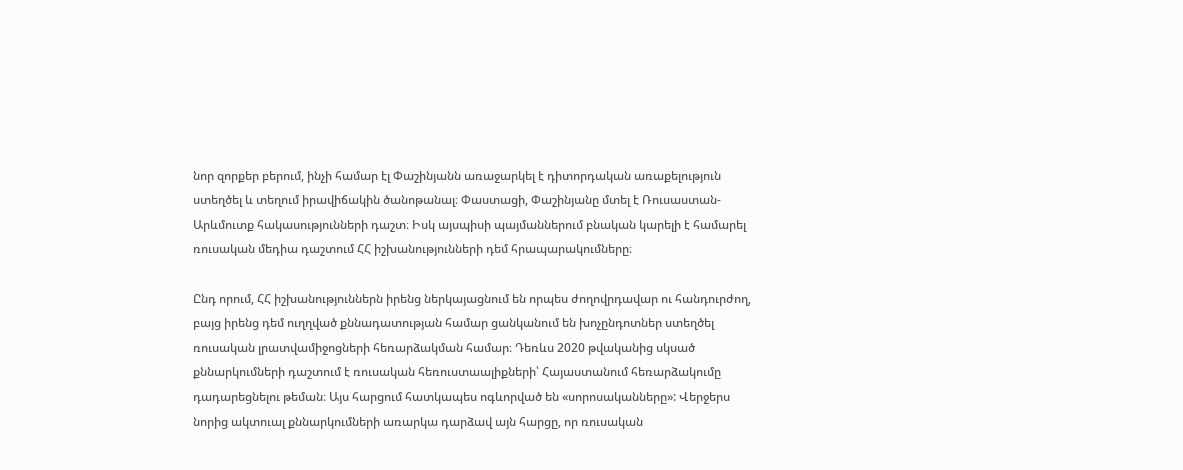նոր զորքեր բերում, ինչի համար էլ Փաշինյանն առաջարկել է դիտորդական առաքելություն ստեղծել և տեղում իրավիճակին ծանոթանալ։ Փաստացի, Փաշինյանը մտել է Ռուսաստան-Արևմուտք հակասությունների դաշտ։ Իսկ այսպիսի պայմաններում բնական կարելի է համարել ռուսական մեդիա դաշտում ՀՀ իշխանությունների դեմ հրապարակումները։

Ընդ որում, ՀՀ իշխանություններն իրենց ներկայացնում են որպես ժողովրդավար ու հանդուրժող, բայց իրենց դեմ ուղղված քննադատության համար ցանկանում են խոչընդոտներ ստեղծել ռուսական լրատվամիջոցների հեռարձակման համար։ Դեռևս 2020 թվականից սկսած քննարկումների դաշտում է ռուսական հեռուստաալիքների՝ Հայաստանում հեռարձակումը դադարեցնելու թեման։ Այս հարցում հատկապես ոգևորված են «սորոսականները»: Վերջերս նորից ակտուալ քննարկումների առարկա դարձավ այն հարցը, որ ռուսական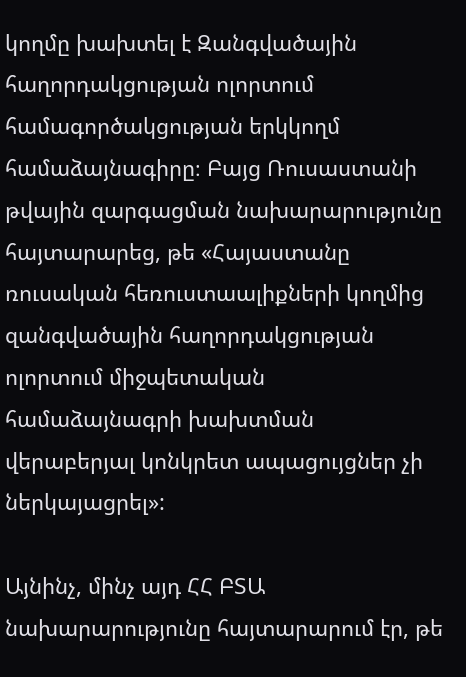կողմը խախտել է Զանգվածային հաղորդակցության ոլորտում համագործակցության երկկողմ համաձայնագիրը։ Բայց Ռուսաստանի թվային զարգացման նախարարությունը հայտարարեց, թե «Հայաստանը ռուսական հեռուստաալիքների կողմից զանգվածային հաղորդակցության ոլորտում միջպետական համաձայնագրի խախտման վերաբերյալ կոնկրետ ապացույցներ չի ներկայացրել»:

Այնինչ, մինչ այդ ՀՀ ԲՏԱ նախարարությունը հայտարարում էր, թե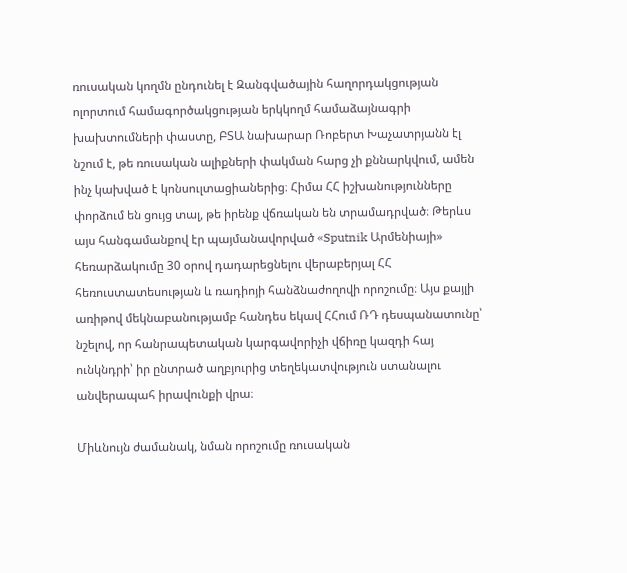ռուսական կողմն ընդունել է Զանգվածային հաղորդակցության ոլորտում համագործակցության երկկողմ համաձայնագրի խախտումների փաստը, ԲՏԱ նախարար Ռոբերտ Խաչատրյանն էլ նշում է, թե ռուսական ալիքների փակման հարց չի քննարկվում, ամեն ինչ կախված է կոնսուլտացիաներից։ Հիմա ՀՀ իշխանությունները փորձում են ցույց տալ, թե իրենք վճռական են տրամադրված։ Թերևս այս հանգամանքով էր պայմանավորված «Sputnik Արմենիայի» հեռարձակումը 30 օրով դադարեցնելու վերաբերյալ ՀՀ հեռուստատեսության և ռադիոյի հանձնաժողովի որոշումը։ Այս քայլի առիթով մեկնաբանությամբ հանդես եկավ ՀՀում ՌԴ դեսպանատունը՝ նշելով, որ հանրապետական կարգավորիչի վճիռը կազդի հայ ունկնդրի՝ իր ընտրած աղբյուրից տեղեկատվություն ստանալու անվերապահ իրավունքի վրա։

Միևնույն ժամանակ, նման որոշումը ռուսական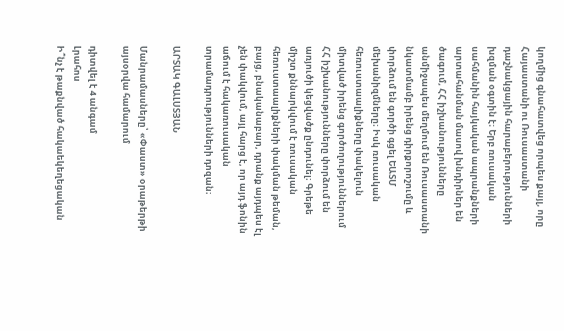կողմից գնահատվեց որպես քայլ, որը Հայաստանի ու Ռուսաստանի դաշնակցային հարաբերությունների խզման օգտին է։ Երբ ռուսական սահմանին հայկական ապրանքների արտահանման մասով խնդիրներ են ծագում, ՀՀ իշխանությունները անմիջապես մեղմում են Ռուսաստանի նկատմամբ իրենց դիրքորոշումը և փորձում են գործի գցել ԵԱՏՄ մեխանիզմները։ Իսկ ռուսական հեռուստաալիքները փակելուն միտված իրենց գործողություններում ՀՀ իշխանությունները փորձում են առյուծի կեցվածք ընդունել։ Գրեթե միշտ քննարկվում է ռուսական հեռուստաալիքների փակման թեման, բայց, բնականաբար, դրանք այդպես էլ չեն փակվում, այլ հարց է, որ այդ ֆոնին աճում է հակառուսական տրամադրությունների դոզան։

ԱՐՏԱԿ ԳԱԼՍՏՅԱՆ

Մանրամասները՝ «Փաստ» օրաթերթի այսօրվա համարում

դիտվել է 4 անգամ
Լրահոս
Ի՞նչ է թաքնված հակաեկեղեցական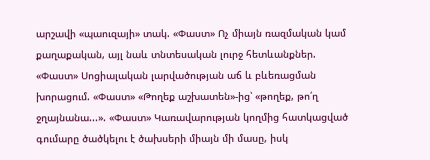արշավի «պաուզայի» տակ. «Փաստ» Ոչ միայն ռազմական կամ քաղաքական, այլ նաև տնտեսական լուրջ հետևանքներ. «Փաստ» Սոցիալական լարվածության աճ և բևեռացման խորացում. «Փաստ» «Թողեք աշխատեն»-ից՝ «թողեք, թո՛ղ ջղայնանա...». «Փաստ» Կառավարության կողմից հատկացված գումարը ծածկելու է ծախսերի միայն մի մասը, իսկ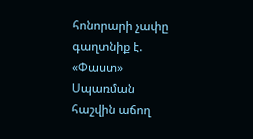հոնորարի չափը գաղտնիք է. «Փաստ» Սպառման հաշվին աճող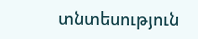տնտեսություն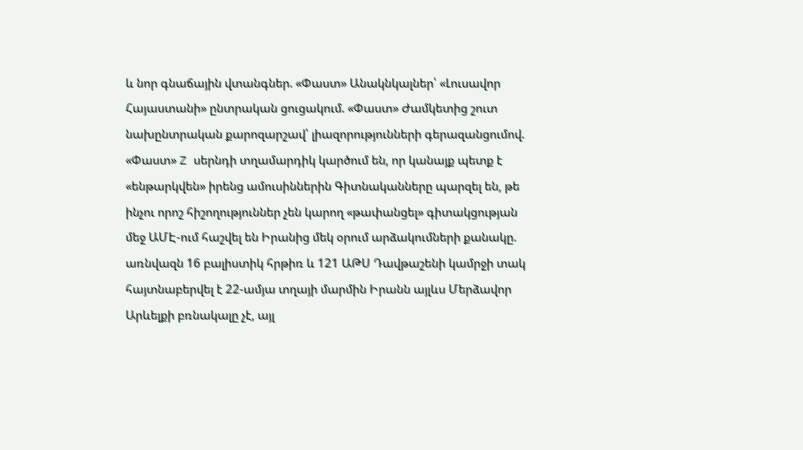և նոր գնաճային վտանգներ. «Փաստ» Անակնկալներ՝ «Լուսավոր Հայաստանի» ընտրական ցուցակում. «Փաստ» Ժամկետից շուտ նախընտրական քարոզարշավ՝ լիազորությունների գերազանցումով. «Փաստ» Z սերնդի տղամարդիկ կարծում են, որ կանայք պետք է «ենթարկվեն» իրենց ամուսիններին Գիտնականները պարզել են, թե ինչու որոշ հիշողություններ չեն կարող «թափանցել» գիտակցության մեջ ԱՄԷ-ում հաշվել են Իրանից մեկ օրում արձակումների քանակը. առնվազն 16 բալիստիկ հրթիռ և 121 ԱԹՍ Դավթաշենի կամրջի տակ հայտնաբերվել է 22-ամյա տղայի մարմին Իրանն այլևս Մերձավոր Արևելքի բռնակալը չէ, այլ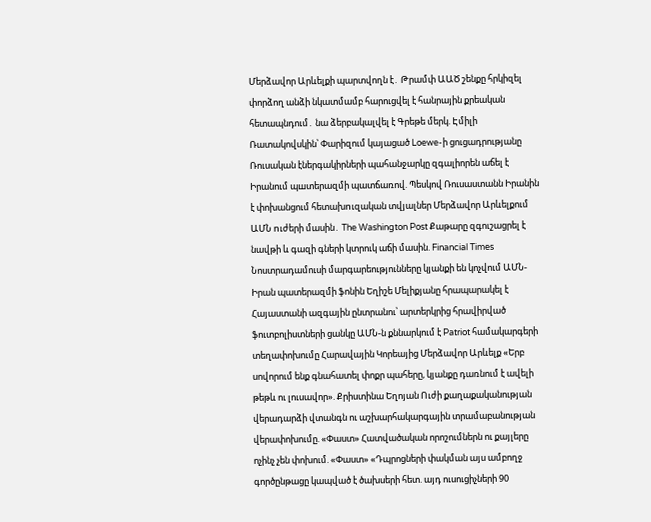Մերձավոր Արևելքի պարտվողն է․ Թրամփ ԱԱԾ շենքը հրկիզել փորձող անձի նկատմամբ հարուցվել է հանրային քրեական հետապնդում․ նա ձերբակալվել է Գրեթե մերկ. Էմիլի Ռատակովսկին՝ Փարիզում կայացած Loewe-ի ցուցադրությանը Ռուսական էներգակիրների պահանջարկը զգալիորեն աճել է Իրանում պшտերազմի պատճառով. Պեսկով Ռուսաստանն Իրանին է փոխանցում հետախnւզական տվյալներ Մերձավոր Արևելքում ԱՄՆ nւժերի մասին․ The Washington Post Քաթարը զգուշացրել է նավթի և գազի գների կտրուկ աճի մասին. Financial Times Նոստրադամուսի մարգարեությունները կյանքի են կոչվում ԱՄՆ-Իրան պատերազմի ֆոնին Եղիշե Մելիքյանը հրապարակել է Հայաստանի ազգային ընտրանու՝ արտերկրից հրավիրված ֆուտբոլիստների ցանկը ԱՄՆ-ն քննարկում է Patriot համակարգերի տեղափոխումը Հարավային Կորեայից Մերձավոր Արևելք «Երբ սովորում ենք գնահատել փոքր պահերը, կյանքը դառնում է ավելի թեթև ու լուսավոր». Քրիստինա Եղոյան Ուժի քաղաքականության վերադարձի վտանգն ու աշխարհակարգային տրամաբանության վերափոխումը. «Փաստ» Հատվածական որոշումներն ու քայլերը ոչինչ չեն փոխում. «Փաստ» «Դպրոցների փակման այս ամբողջ գործընթացը կապված է ծախսերի հետ. այդ ուսուցիչների 90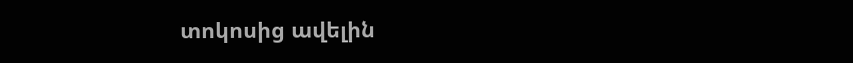տոկոսից ավելին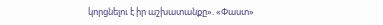կորցնելու է իր աշխատանքը». «Փաստ»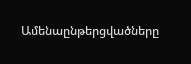Ամենաընթերցվածները